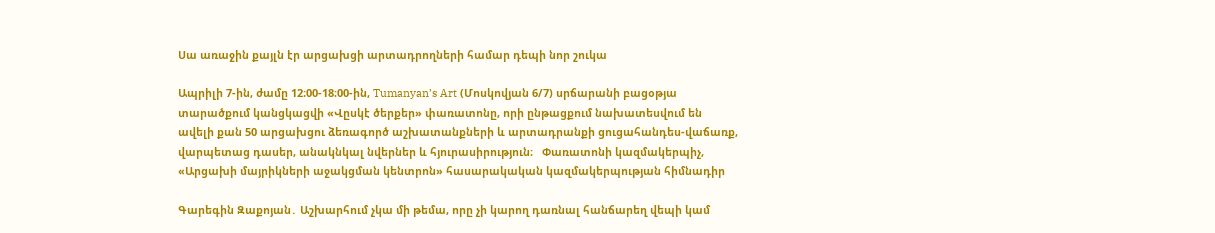Սա առաջին քայլն էր արցախցի արտադրողների համար դեպի նոր շուկա

Ապրիլի 7-ին, ժամը 12։00-18։00-ին, Tumanyan’s Art (Մոսկովյան 6/7) սրճարանի բացօթյա տարածքում կանցկացվի «Վըսկէ ծերքեր» փառատոնը, որի ընթացքում նախատեսվում են ավելի քան 50 արցախցու ձեռագործ աշխատանքների և արտադրանքի ցուցահանդես-վաճառք, վարպետաց դասեր, անակնկալ նվերներ և հյուրասիրություն։   Փառատոնի կազմակերպիչ, «Արցախի մայրիկների աջակցման կենտրոն» հասարակական կազմակերպության հիմնադիր

Գարեգին Զաքոյան․ Աշխարհում չկա մի թեմա, որը չի կարող դառնալ հանճարեղ վեպի կամ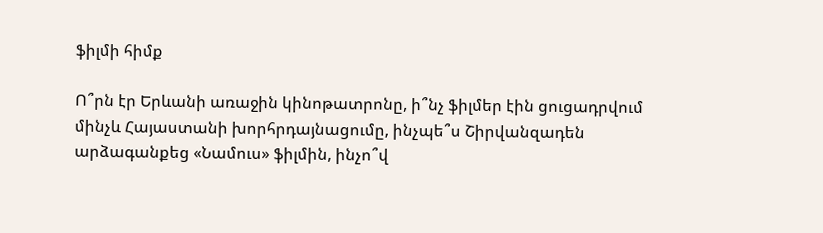ֆիլմի հիմք

Ո՞րն էր Երևանի առաջին կինոթատրոնը, ի՞նչ ֆիլմեր էին ցուցադրվում մինչև Հայաստանի խորհրդայնացումը, ինչպե՞ս Շիրվանզադեն արձագանքեց «Նամուս» ֆիլմին, ինչո՞վ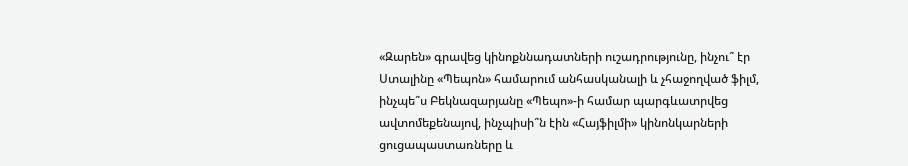«Զարեն» գրավեց կինոքննադատների ուշադրությունը, ինչու՞ էր Ստալինը «Պեպոն» համարում անհասկանալի և չհաջողված ֆիլմ, ինչպե՞ս Բեկնազարյանը «Պեպո»-ի համար պարգևատրվեց ավտոմեքենայով, ինչպիսի՞ն էին «Հայֆիլմի» կինոնկարների ցուցապաստառները և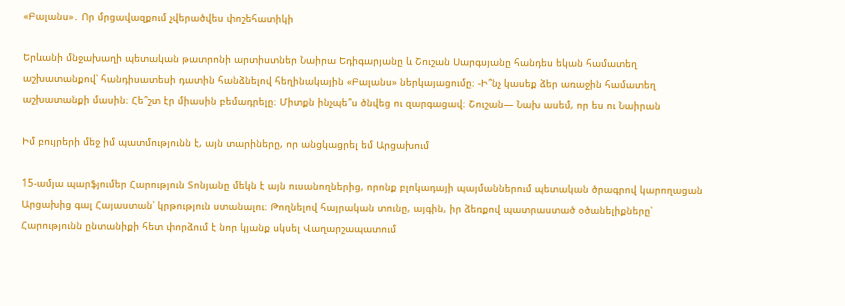«Բալանս»․ Որ մրցավազքում չվերածվես փոշեհատիկի

Երևանի մնջախաղի պետական թատրոնի արտիստներ Նաիրա Եդիգարյանը և Շուշան Սարգսյանը հանդես եկան համատեղ աշխատանքով՝ հանդիսատեսի դատին հանձնելով հեղինակային «Բալանս» ներկայացումը։ -Ի՞նչ կասեք ձեր առաջին համատեղ աշխատանքի մասին։ Հե՞շտ էր միասին բեմադրելը։ Միտքն ինչպե՞ս ծնվեց ու զարգացավ։ Շուշան— Նախ ասեմ, որ ես ու Նաիրան

Իմ բույրերի մեջ իմ պատմությունն է, այն տարիները, որ անցկացրել եմ Արցախում

15-ամյա պարֆյումեր Հարություն Տոնյանը մեկն է այն ուսանողներից, որոնք բլոկադայի պայմաններում պետական ծրագրով կարողացան Արցախից գալ Հայաստան՝ կրթություն ստանալու։ Թողնելով հայրական տունը, այգին, իր ձեռքով պատրաստած օծանելիքները՝ Հարությունն ընտանիքի հետ փորձում է նոր կյանք սկսել Վաղարշապատում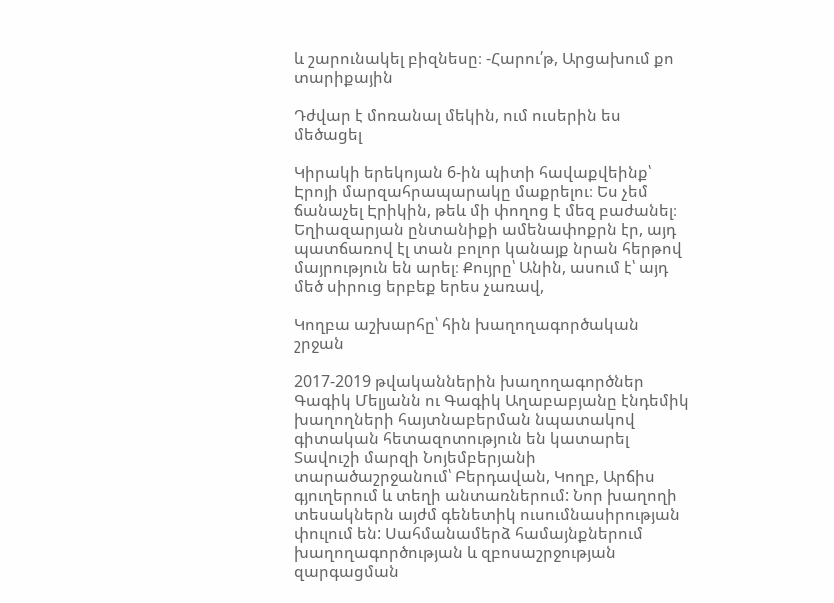և շարունակել բիզնեսը։ -Հարու՛թ, Արցախում քո տարիքային

Դժվար է մոռանալ մեկին, ում ուսերին ես մեծացել

Կիրակի երեկոյան 6-ին պիտի հավաքվեինք՝ Էրոյի մարզահրապարակը մաքրելու։ Ես չեմ ճանաչել Էրիկին, թեև մի փողոց է մեզ բաժանել։ Եղիազարյան ընտանիքի ամենափոքրն էր, այդ պատճառով էլ տան բոլոր կանայք նրան հերթով մայրություն են արել։ Քույրը՝ Անին, ասում է՝ այդ մեծ սիրուց երբեք երես չառավ,

Կողբա աշխարհը՝ հին խաղողագործական շրջան

2017-2019 թվականներին խաղողագործներ Գագիկ Մելյանն ու Գագիկ Աղաբաբյանը էնդեմիկ խաղողների հայտնաբերման նպատակով գիտական հետազոտություն են կատարել Տավուշի մարզի Նոյեմբերյանի տարածաշրջանում՝ Բերդավան, Կողբ, Արճիս գյուղերում և տեղի անտառներում: Նոր խաղողի տեսակներն այժմ գենետիկ ուսումնասիրության փուլում են: Սահմանամերձ համայնքներում խաղողագործության և զբոսաշրջության զարգացման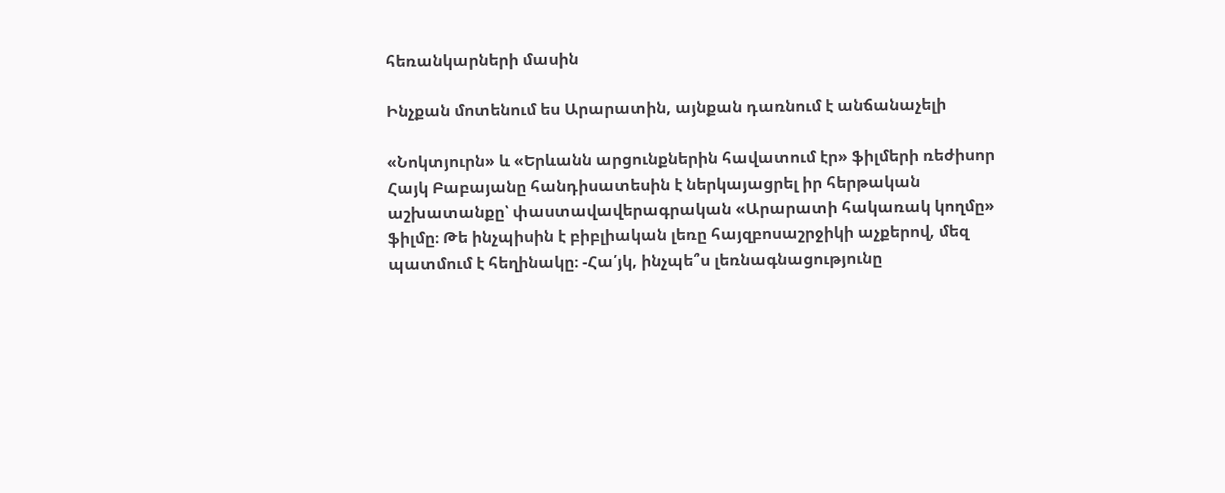հեռանկարների մասին

Ինչքան մոտենում ես Արարատին, այնքան դառնում է անճանաչելի

«Նոկտյուրն» և «Երևանն արցունքներին հավատում էր» ֆիլմերի ռեժիսոր Հայկ Բաբայանը հանդիսատեսին է ներկայացրել իր հերթական աշխատանքը՝ փաստավավերագրական «Արարատի հակառակ կողմը» ֆիլմը։ Թե ինչպիսին է բիբլիական լեռը հայզբոսաշրջիկի աչքերով, մեզ պատմում է հեղինակը։ -Հա՛յկ, ինչպե՞ս լեռնագնացությունը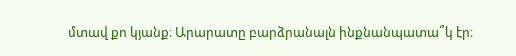մտավ քո կյանք։ Արարատը բարձրանալն ինքնանպատա՞կ էր։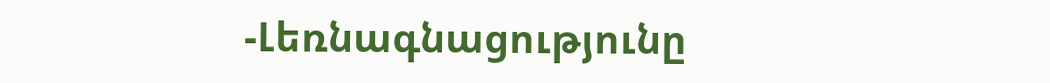-Լեռնագնացությունը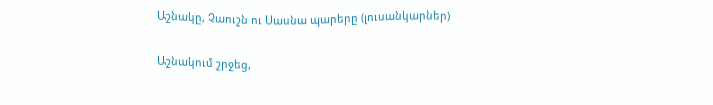Աշնակը, Չաուշն ու Սասնա պարերը (լուսանկարներ)

Աշնակում շրջեց,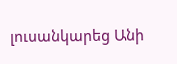լուսանկարեց Անի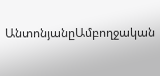ԱնտոնյանըԱմբողջական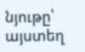նյութը՝ այստեղ